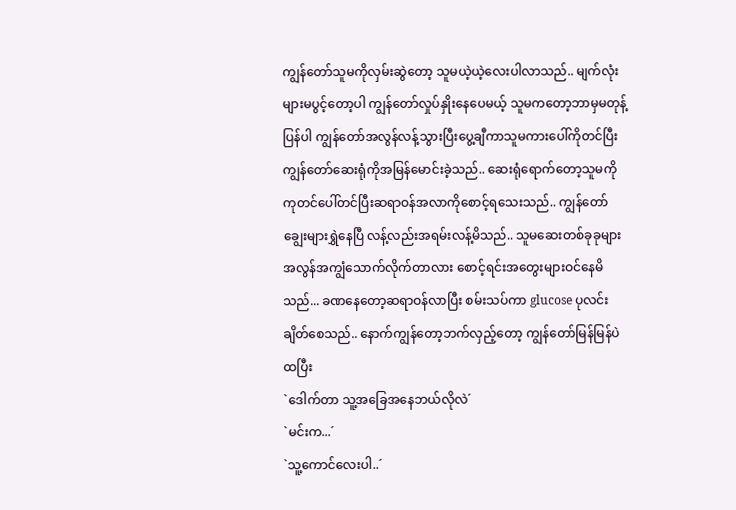ကျွန်တော်သူမကိုလှမ်းဆွဲတော့ သူမယဲ့ယဲ့လေးပါလာသည်.. မျက်လုံးများမပွင့်တော့ပါ ကျွန်တော်လှုပ်နှိုးနေပေမယ့် သူမကတော့ဘာမှမတုန့်ပြန်ပါ ကျွန်တော်အလွန်လန့်သွားပြီးပွေ့ချီကာသူမကားပေါ်ကိုတင်ပြီးကျွန်တော်ဆေးရုံကိုအမြန်မောင်းခဲ့သည်.. ဆေးရုံရောက်တော့သူမကိုကုတင်ပေါ်တင်ပြီးဆရာဝန်အလာကိုစောင့်ရသေးသည်.. ကျွန်တော်ချွေးများရွှဲနေပြီ လန့်လည်းအရမ်းလန့်မိသည်.. သူမဆေးတစ်ခုခုများ အလွန်အကျွံသောက်လိုက်တာလား စောင့်ရင်းအတွေးများဝင်နေမိသည်... ခဏနေတော့ဆရာဝန်လာပြီး စမ်းသပ်ကာ glucose ပုလင်းချိတ်စေသည်.. နောက်ကျွန်တော့ဘက်လှည့်တော့ ကျွန်တော်မြန်မြန်ပဲထပြီး
`ဒေါက်တာ သူ့အခြေအနေဘယ်လိုလဲ´
`မင်းက...´
`သူ့ကောင်လေးပါ..´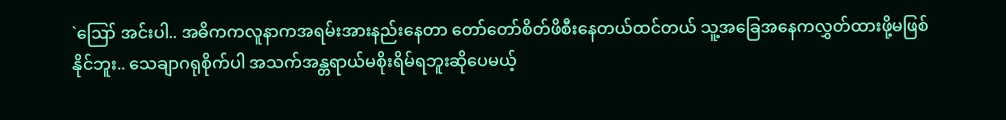`ဪ အင်းပါ.. အဓိကကလူနာကအရမ်းအားနည်းနေတာ တော်တော်စိတ်ဖိစီးနေတယ်ထင်တယ် သူ့အခြေအနေကလွှတ်ထားဖို့မဖြစ်နိုင်ဘူး.. သေချာဂရုစိုက်ပါ အသက်အန္တရာယ်မစိုးရိမ်ရဘူးဆိုပေမယ့်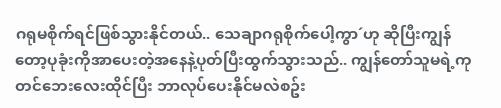ဂရုမစိုက်ရင်ဖြစ်သွားနိုင်တယ်.. သေချာဂရုစိုက်ပေါ့ကွာ´ဟု ဆိုပြီးကျွန်တော့ပုခုံးကိုအာပေးတဲ့အနေနဲ့ပုတ်ပြီးထွက်သွားသည်.. ကျွန်တော်သူမရဲ့ကုတင်ဘေးလေးထိုင်ပြီး ဘာလုပ်ပေးနိုင်မလဲစဥ်း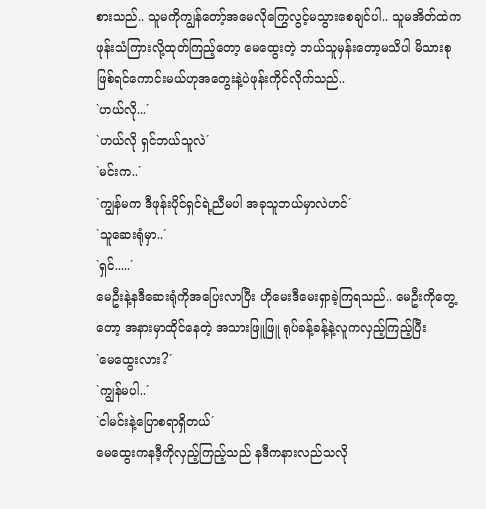စားသည်.. သူမကိုကျွန်တော့်အမေလိုကြွေလွင့်မသွားစေချင်ပါ.. သူမအိတ်ထဲကဖုန်းသံကြားလို့ထုတ်ကြည့်တော့ မေထွေးတဲ့ ဘယ်သူမှန်းတော့မသိပါ မိသားစုဖြစ်ရင်ကောင်းမယ်ဟုအတွေးနဲ့ပဲဖုန်းကိုင်လိုက်သည်..
`ဟယ်လို...´
`ဟယ်လို ရှင်ဘယ်သူလဲ´
`မင်းက..´
`ကျွန်မက ဒီဖုန်းပိုင်ရှင်ရဲ့ညီမပါ အခုသူဘယ်မှာလဲဟင်´
`သူဆေးရုံမှာ..´
`ရှင်.....´
မေဦးနဲ့နဒီဆေးရုံကိုအပြေးလာပြီး ဟိုမေးဒီမေးရှာခဲ့ကြရသည်.. မေဦးကိုတွေ့တော့ အနားမှာထိုင်နေတဲ့ အသားဖြူဖြူ ရုပ်ခန့်ခန့်နဲ့လူကလှည့်ကြည့်ပြီး
`မေထွေးလား?´
`ကျွန်မပါ..´
`ငါမင်းနဲ့ပြောစရာရှိတယ်´
မေထွေးကနဒီ့ကိုလှည့်ကြည့်သည် နဒီကနားလည်သလို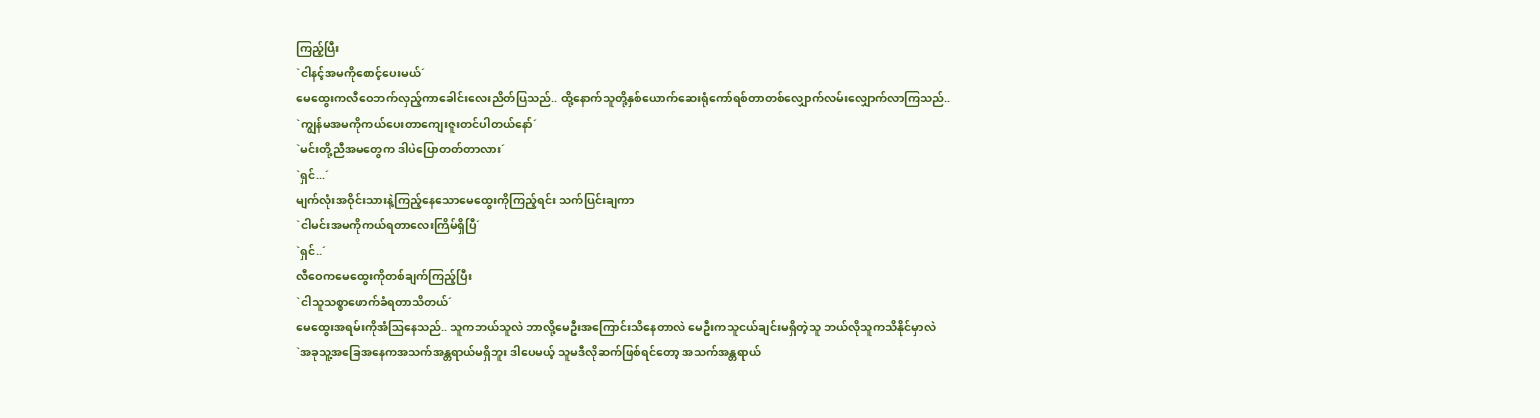ကြည့်ပြီး
`ငါနင့်အမကိုစောင့်ပေးမယ်´
မေထွေးကလီဝေဘက်လှည့်ကာခေါင်းလေးညိတ်ပြသည်.. ထို့နောက်သူတို့နှစ်ယောက်ဆေးရုံကော်ရစ်တာတစ်လျှောက်လမ်းလျှောက်လာကြသည်..
`ကျွန်မအမကိုကယ်ပေးတာကျေးဇူးတင်ပါတယ်နော်´
`မင်းတို့ညီအမတွေက ဒါပဲပြောတတ်တာလား´
`ရှင်...´
မျက်လုံးအဝိုင်းသားနဲ့ကြည့်နေသောမေထွေးကိုကြည့်ရင်း သက်ပြင်းချကာ
`ငါမင်းအမကိုကယ်ရတာလေးကြိမ်ရှိပြီ´
`ရှင်..´
လီဝေကမေထွေးကိုတစ်ချက်ကြည့်ပြီး
`ငါသူသစ္စာဖောက်ခံရတာသိတယ်´
မေထွေးအရမ်းကိုအံဩနေသည်.. သူကဘယ်သူလဲ ဘာလို့မေဦးအကြောင်းသိနေတာလဲ မေဦးကသူငယ်ချင်းမရှိတဲ့သူ ဘယ်လိုသူကသိနိုင်မှာလဲ
`အခုသူ့အခြေအနေကအသက်အန္တရာယ်မရှိဘူး ဒါပေမယ့် သူမဒီလိုဆက်ဖြစ်ရင်တော့ အသက်အန္တရာယ်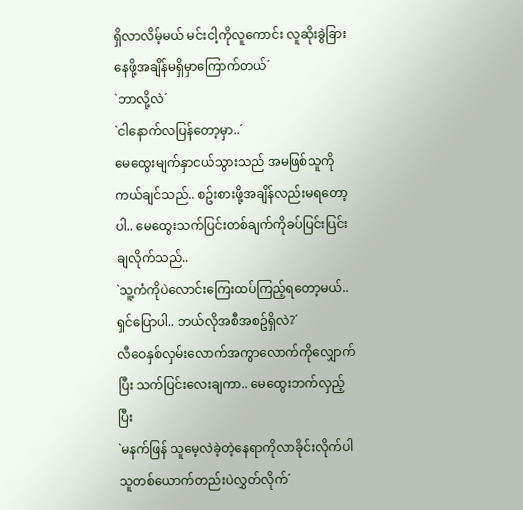ရှိလာလိမ့်မယ် မင်းငါ့ကိုလူကောင်း လူဆိုးခွဲခြားနေဖို့အချိန်မရှိမှာကြောက်တယ်´
`ဘာလို့လဲ´
`ငါနောက်လပြန်တော့မှာ..´
မေထွေးမျက်နှာငယ်သွားသည် အမဖြစ်သူကိုကယ်ချင်သည်.. စဥ်းစားဖို့အချိန်လည်းမရတော့ပါ.. မေထွေးသက်ပြင်းတစ်ချက်ကိုခပ်ပြင်းပြင်းချလိုက်သည်..
`သူ့ကံကိုပဲလောင်းကြေးထပ်ကြည့်ရတော့မယ်.. ရှင်ပြောပါ.. ဘယ်လိုအစီအစဥ်ရှိလဲ?´
လီဝေနှစ်လှမ်းလောက်အကွာလောက်ကိုလျှောက်ပြီး သက်ပြင်းလေးချကာ.. မေထွေးဘက်လှည့်ပြီး
`မနက်ဖြန် သူမေ့လဲခဲ့တဲ့နေရာကိုလာခိုင်းလိုက်ပါ သူတစ်ယောက်တည်းပဲလွှတ်လိုက်´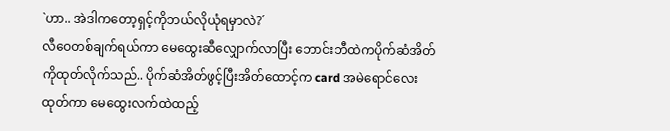`ဟာ.. အဲဒါကတော့ရှင့်ကိုဘယ်လိုယုံရမှာလဲ?´
လီဝေတစ်ချက်ရယ်ကာ မေထွေးဆီလျှောက်လာပြီး ဘောင်းဘီထဲကပိုက်ဆံအိတ်ကိုထုတ်လိုက်သည်.. ပိုက်ဆံအိတ်ဖွင့်ပြီးအိတ်ထောင့်က card အမဲရောင်လေးထုတ်ကာ မေထွေးလက်ထဲထည့်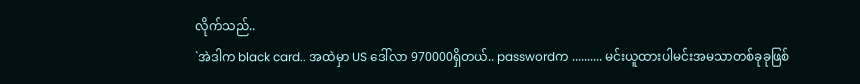လိုက်သည်..
`အဲဒါက black card.. အထဲမှာ US ဒေါ်လာ 970000ရှိတယ်.. passwordက .......... မင်းယူထားပါမင်းအမသာတစ်ခုခုဖြစ်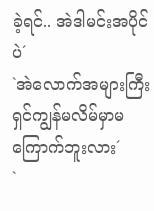ခဲ့ရင်.. အဲဒါမင်းအပိုင်ပဲ´
`အဲလောက်အများကြီး ရှင်ကျွန်မလိမ်မှာမကြောက်ဘူးလား´
`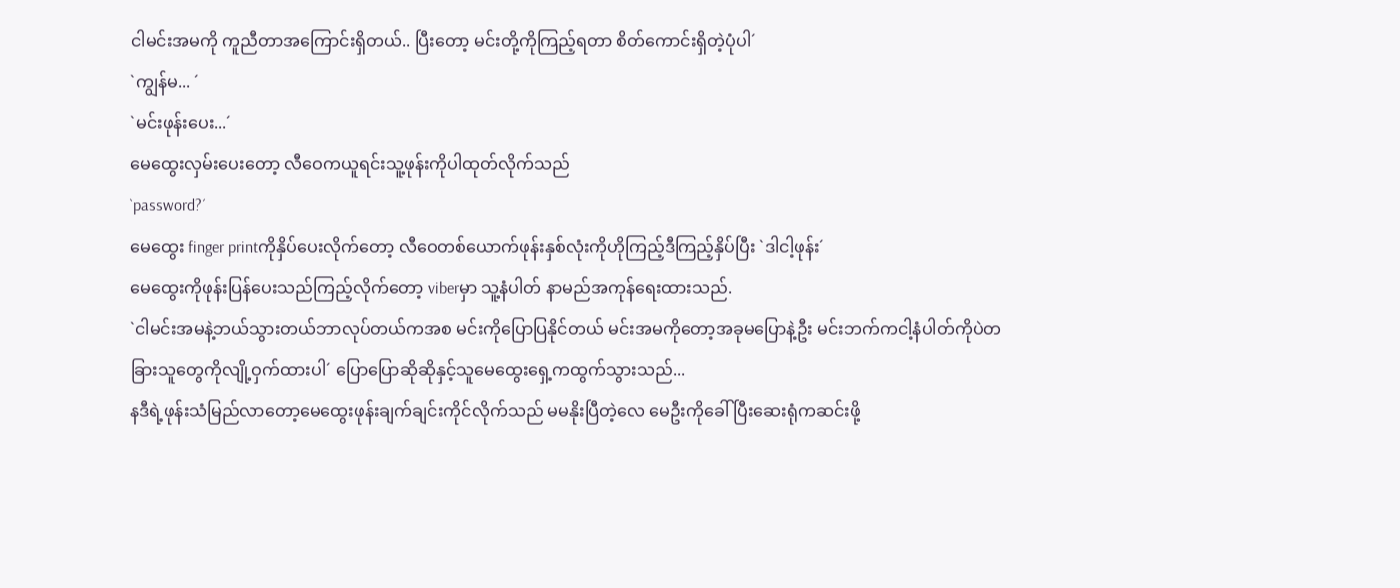ငါမင်းအမကို ကူညီတာအကြောင်းရှိတယ်.. ပြီးတော့ မင်းတို့ကိုကြည့်ရတာ စိတ်ကောင်းရှိတဲ့ပုံပါ´
`ကျွန်မ... ´
`မင်းဖုန်းပေး...´
မေထွေးလှမ်းပေးတော့ လီဝေကယူရင်းသူ့ဖုန်းကိုပါထုတ်လိုက်သည်
`password?´
မေထွေး finger printကိုနှိပ်ပေးလိုက်တော့ လီဝေတစ်ယောက်ဖုန်းနှစ်လုံးကိုဟိုကြည့်ဒီကြည့်နှိပ်ပြီး `ဒါငါ့ဖုန်း´
မေထွေးကိုဖုန်းပြန်ပေးသည်ကြည့်လိုက်တော့ viberမှာ သူ့နံပါတ် နာမည်အကုန်ရေးထားသည်.
`ငါမင်းအမနဲ့ဘယ်သွားတယ်ဘာလုပ်တယ်ကအစ မင်းကိုပြောပြနိုင်တယ် မင်းအမကိုတော့အခုမပြောနဲ့ဦး မင်းဘက်ကငါ့နံပါတ်ကိုပဲတခြားသူတွေကိုလျို့ဝှက်ထားပါ´ ပြောပြောဆိုဆိုနှင့်သူမေထွေးရှေ့ကထွက်သွားသည်...
နဒီရဲ့ဖုန်းသံမြည်လာတော့မေထွေးဖုန်းချက်ချင်းကိုင်လိုက်သည် မမနိုးပြီတဲ့လေ မေဦးကိုခေါ်ပြီးဆေးရုံကဆင်းဖို့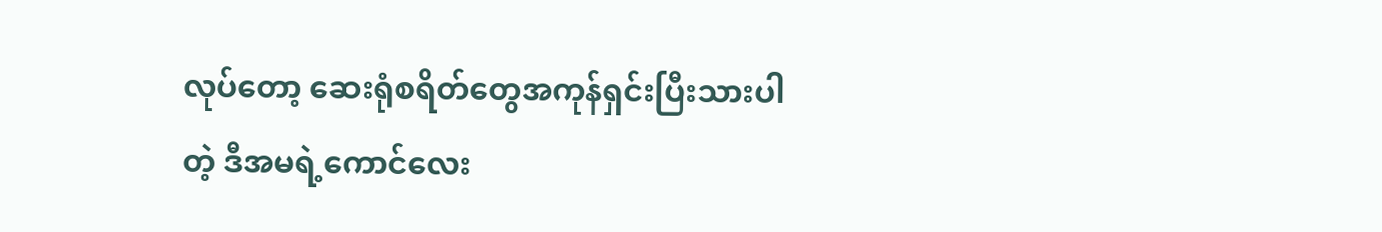လုပ်တော့ ဆေးရုံစရိတ်တွေအကုန်ရှင်းပြီးသားပါတဲ့ ဒီအမရဲ့ကောင်လေး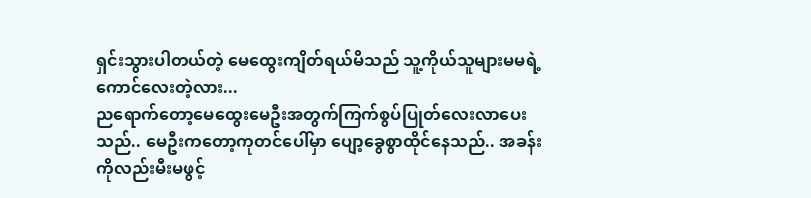ရှင်းသွားပါတယ်တဲ့ မေထွေးကျိတ်ရယ်မိသည် သူ့ကိုယ်သူများမမရဲ့ကောင်လေးတဲ့လား...
ညရောက်တော့မေထွေးမေဦးအတွက်ကြက်စွပ်ပြုတ်လေးလာပေးသည်.. မေဦးကတော့ကုတင်ပေါ်မှာ ပျော့ခွေစွာထိုင်နေသည်.. အခန်းကိုလည်းမီးမဖွင့်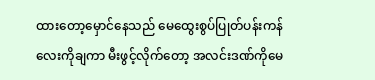ထားတော့မှောင်နေသည် မေထွေးစွပ်ပြုတ်ပန်းကန်လေးကိုချကာ မီးဖွင့်လိုက်တော့ အလင်းဒဏ်ကိုမေ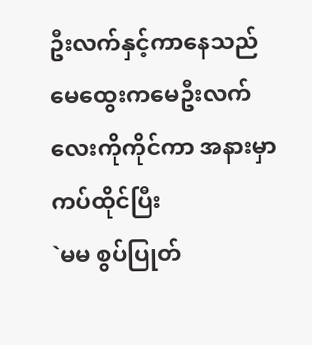ဦးလက်နှင့်ကာနေသည် မေထွေးကမေဦးလက်လေးကိုကိုင်ကာ အနားမှာကပ်ထိုင်ပြီး
`မမ စွပ်ပြုတ်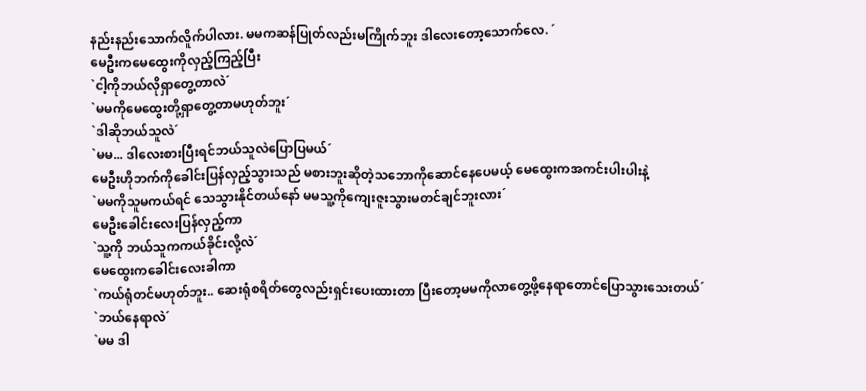နည်းနည်းသောက်လိူက်ပါလား. မမကဆန်ပြုတ်လည်းမကြိုက်ဘူး ဒါလေးတော့သောက်လေ. ´
မေဦးကမေထွေးကိုလှည့်ကြည့်ပြီး
`ငါ့ကိုဘယ်လိုရှာတွေ့တာလဲ´
`မမကိုမေထွေးတို့ရှာတွေ့တာမဟုတ်ဘူး´
`ဒါဆိုဘယ်သူလဲ´
`မမ... ဒါလေးစားပြီးရင်ဘယ်သူလဲပြောပြမယ်´
မေဦးဟိုဘက်ကိုခေါင်းပြန်လှည့်သွားသည် မစားဘူးဆိုတဲ့သဘောကိုဆောင်နေပေမယ့် မေထွေးကအကင်းပါးပါးနဲ့
`မမကိုသူမကယ်ရင် သေသွားနိုင်တယ်နော် မမသူ့ကိုကျေးဇူးသွားမတင်ချင်ဘူးလား´
မေဦးခေါင်းလေးပြန်လှည့်ကာ
`သူ့ကို ဘယ်သူကကယ်ခိုင်းလို့လဲ´
မေထွေးကခေါင်းလေးခါကာ
`ကယ်ရုံတင်မဟုတ်ဘူး.. ဆေးရုံစရိတ်တွေလည်းရှင်းပေးထားတာ ပြီးတော့မမကိုလာတွေ့ဖို့နေရာတောင်ပြောသွားသေးတယ်´
`ဘယ်နေရာလဲ´
`မမ ဒါ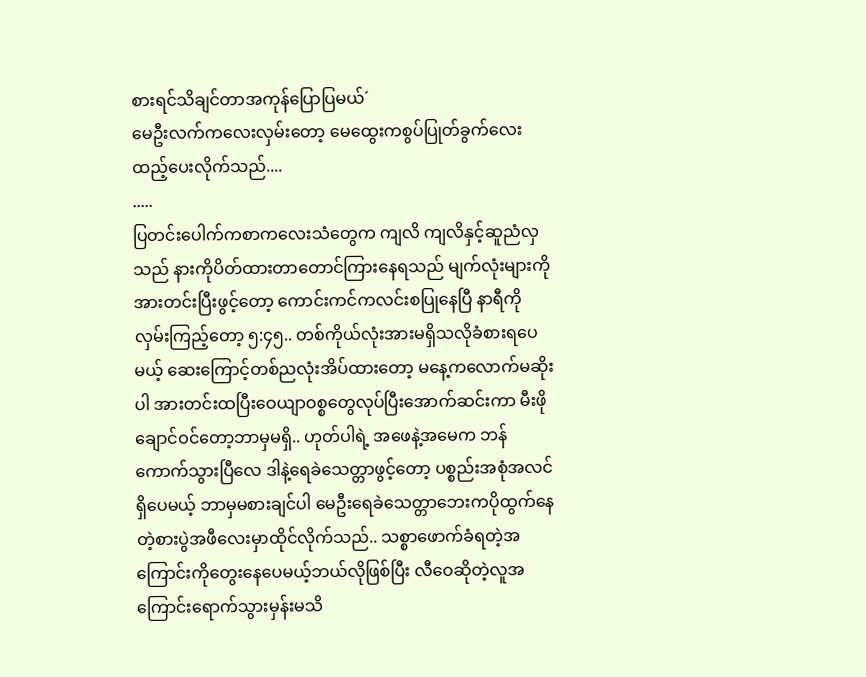စားရင်သိချင်တာအကုန်ပြောပြမယ်´
မေဦးလက်ကလေးလှမ်းတော့ မေထွေးကစွပ်ပြုတ်ခွက်လေးထည့်ပေးလိုက်သည်....
.....
ပြတင်းပေါက်ကစာကလေးသံတွေက ကျလိ ကျလိနှင့်ဆူညံလှသည် နားကိုပိတ်ထားတာတောင်ကြားနေရသည် မျက်လုံးများကိုအားတင်းပြီးဖွင့်တော့ ကောင်းကင်ကလင်းစပြုနေပြီ နာရီကိုလှမ်းကြည့်တော့ ၅:၄၅.. တစ်ကိုယ်လုံးအားမရှိသလိုခံစားရပေမယ့် ဆေးကြောင့်တစ်ညလုံးအိပ်ထားတော့ မနေ့ကလောက်မဆိုးပါ အားတင်းထပြီးဝေယျာဝစ္စတွေလုပ်ပြီးအောက်ဆင်းကာ မီးဖိုချောင်ဝင်တော့ဘာမှမရှိ.. ဟုတ်ပါရဲ့ အဖေနဲ့အမေက ဘန်ကောက်သွားပြီလေ ဒါနဲ့ရေခဲသေတ္တာဖွင့်တော့ ပစ္စည်းအစုံအလင်ရှိပေမယ့် ဘာမှမစားချင်ပါ မေဦးရေခဲသေတ္တာဘေးကပိုထွက်နေတဲ့စားပွဲအဖီလေးမှာထိုင်လိုက်သည်.. သစ္စာဖောက်ခံရတဲ့အကြောင်းကိုတွေးနေပေမယ့်ဘယ်လိုဖြစ်ပြီး လီဝေဆိုတဲ့လူအကြောင်းရောက်သွားမှန်းမသိ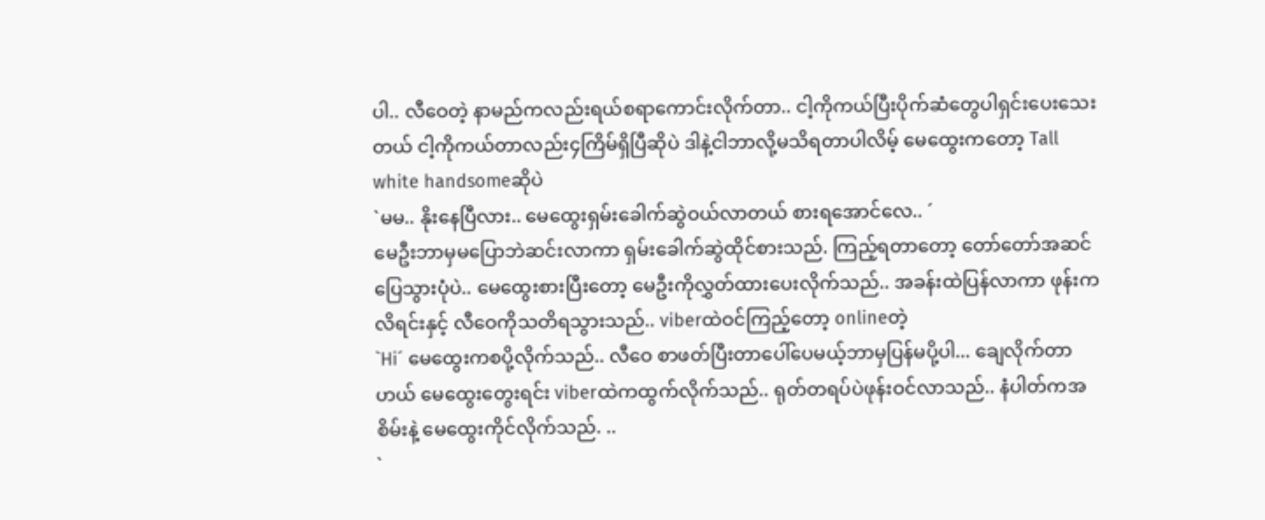ပါ.. လီဝေတဲ့ နာမည်ကလည်းရယ်စရာကောင်းလိုက်တာ.. ငါ့ကိုကယ်ပြီးပိုက်ဆံတွေပါရှင်းပေးသေးတယ် ငါ့ကိုကယ်တာလည်း၄ကြိမ်ရှိပြီဆိုပဲ ဒါနဲ့ငါဘာလို့မသိရတာပါလိမ့် မေထွေးကတော့ Tall white handsomeဆိုပဲ
`မမ.. နိုးနေပြီလား.. မေထွေးရှမ်းခေါက်ဆွဲဝယ်လာတယ် စားရအောင်လေ.. ´
မေဦးဘာမှမပြောဘဲဆင်းလာကာ ရှမ်းခေါက်ဆွဲထိုင်စားသည်. ကြည့်ရတာတော့ တော်တော်အဆင်ပြေသွားပုံပဲ.. မေထွေးစားပြီးတော့ မေဦးကိုလွှတ်ထားပေးလိုက်သည်.. အခန်းထဲပြန်လာကာ ဖုန်းကလိရင်းနှင့် လီဝေကိုသတိရသွားသည်.. viberထဲဝင်ကြည့်တော့ onlineတဲ့
`Hi´ မေထွေးကစပို့လိုက်သည်.. လီဝေ စာဖတ်ပြီးတာပေါ်ပေမယ့်ဘာမှပြန်မပို့ပါ... ချေလိုက်တာဟယ် မေထွေးတွေးရင်း viberထဲကထွက်လိုက်သည်.. ရုတ်တရပ်ပဲဖုန်းဝင်လာသည်.. နံပါတ်ကအစိမ်းနဲ့ မေထွေးကိုင်လိုက်သည်. ..
`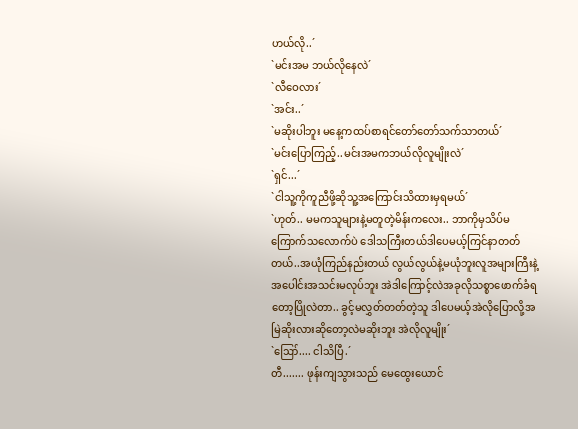ဟယ်လို..´
`မင်းအမ ဘယ်လိုနေလဲ´
`လီဝေလား´
`အင်း..´
`မဆိုးပါဘူး မနေ့ကထပ်စာရင်တော်တော်သက်သာတယ်´
`မင်းပြောကြည့်..မင်းအမကဘယ်လိုလူမျိုးလဲ´
`ရှင်...´
`ငါသူ့ကိုကူညီဖို့ဆိုသူ့အကြောင်းသိထားမှရမယ်´
`ဟုတ်.. မမကသူများနဲ့မတူတဲ့မိန်းကလေး.. ဘာကိုမှသိပ်မကြောက်သလောက်ပဲ ဒေါသကြီးတယ်ဒါပေမယ့်ကြင်နာတတ်တယ်..အယုံကြည်နည်းတယ် လွယ်လွယ်နဲ့မယုံဘူးလူအများကြီးနဲ့အပေါင်းအသင်းမလုပ်ဘူး အဲဒါကြောင့်လဲအခုလိုသစ္စာဖောက်ခံရတော့ပြိုလဲတာ.. ခွင့်မလွှတ်တတ်တဲ့သူ ဒါပေမယ့်အဲလိုပြောလို့အမြဲဆိုးလားဆိုတော့လဲမဆိုးဘူး အဲလိုလူမျိုး´
`ဪ.... ငါသိပြီ.´
တီ....... ဖုန်းကျသွားသည် မေထွေးယောင်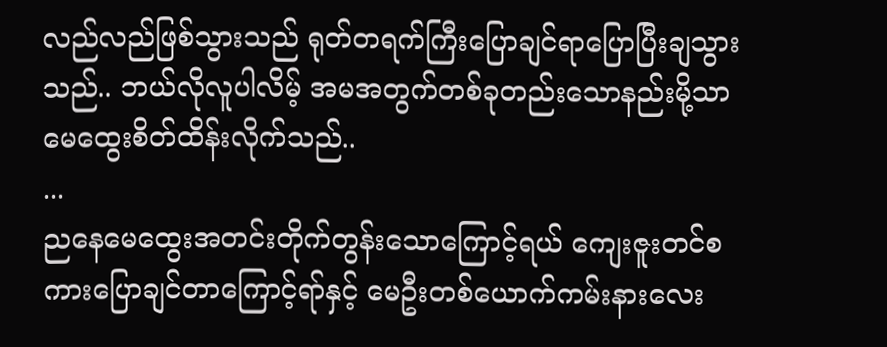လည်လည်ဖြစ်သွားသည် ရုတ်တရက်ကြီးပြောချင်ရာပြောပြီးချသွားသည်.. ဘယ်လိုလူပါလိမ့် အမအတွက်တစ်ခုတည်းသောနည်းမို့သာ မေထွေးစိတ်ထိန်းလိုက်သည်..
...
ညနေမေထွေးအတင်းတိုက်တွန်းသောကြောင့်ရယ် ကျေးဇူးတင်စကားပြောချင်တာကြောင့်ရာ်နှင့် မေဦးတစ်ယောက်ကမ်းနားလေး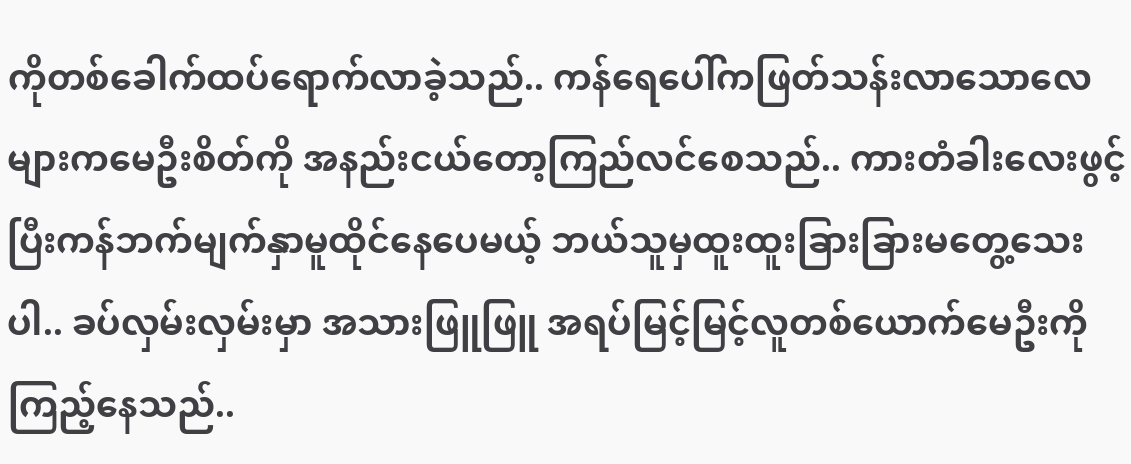ကိုတစ်ခေါက်ထပ်ရောက်လာခဲ့သည်.. ကန်ရေပေါ်ကဖြတ်သန်းလာသောလေများကမေဦးစိတ်ကို အနည်းငယ်တော့ကြည်လင်စေသည်.. ကားတံခါးလေးဖွင့်ပြီးကန်ဘက်မျက်နှာမူထိုင်နေပေမယ့် ဘယ်သူမှထူးထူးခြားခြားမတွေ့သေးပါ.. ခပ်လှမ်းလှမ်းမှာ အသားဖြူဖြူ အရပ်မြင့်မြင့်လူတစ်ယောက်မေဦးကိုကြည့်နေသည်..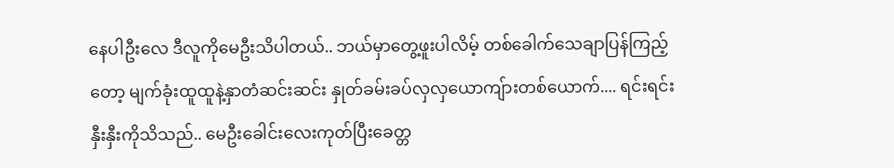နေပါဦးလေ ဒီလူကိုမေဦးသိပါတယ်.. ဘယ်မှာတွေ့ဖူးပါလိမ့် တစ်ခေါက်သေချာပြန်ကြည့်တော့ မျက်ခုံးထူထူနဲ့နှာတံဆင်းဆင်း နှုတ်ခမ်းခပ်လှလှယောကျ်ားတစ်ယောက်.... ရင်းရင်းနှီးနှီးကိုသိသည်.. မေဦးခေါင်းလေးကုတ်ပြီးခေတ္တ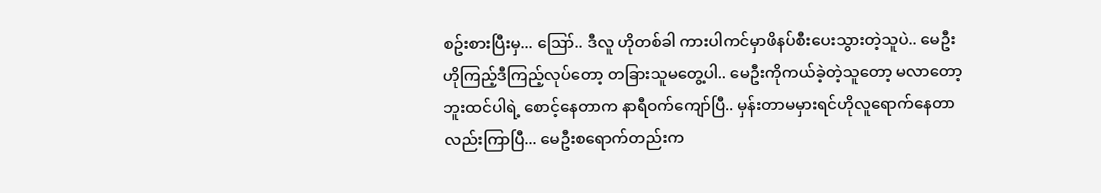စဥ်းစားပြီးမှ... ဪ.. ဒီလူ ဟိုတစ်ခါ ကားပါကင်မှာဖိနပ်စီးပေးသွားတဲ့သူပဲ.. မေဦး ဟိုကြည့်ဒီကြည့်လုပ်တော့ တခြားသူမတွေ့ပါ.. မေဦးကိုကယ်ခဲ့တဲ့သူတော့ မလာတော့ဘူးထင်ပါရဲ့ စောင့်နေတာက နာရီဝက်ကျော်ပြီ.. မှန်းတာမမှားရင်ဟိုလူရောက်နေတာလည်းကြာပြီ... မေဦးစရောက်တည်းက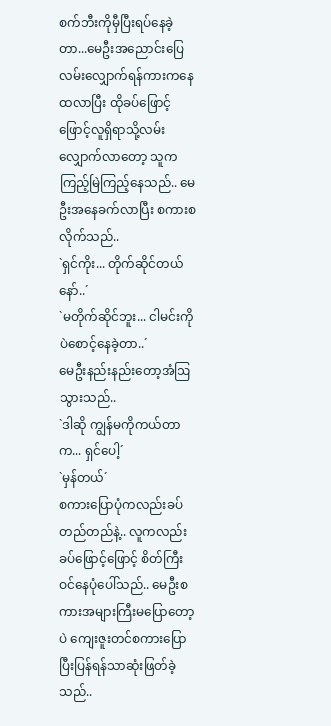စက်ဘီးကိုမှီပြီးရပ်နေခဲ့တာ...မေဦးအညောင်းပြေလမ်းလျှောက်ရန်ကားကနေထလာပြီး ထိုခပ်ဖြောင့်ဖြောင့်လူရှိရာသို့လမ်းလျှောက်လာတော့ သူကကြည့်မြဲကြည့်နေသည်.. မေဦးအနေခက်လာပြီး စကားစလိုက်သည်..
`ရှင်ကိုး... တိုက်ဆိုင်တယ်နော်..´
`မတိုက်ဆိုင်ဘူး... ငါမင်းကိုပဲစောင့်နေခဲ့တာ..´
မေဦးနည်းနည်းတော့အံဩသွားသည်..
`ဒါဆို ကျွန်မကိုကယ်တာက... ရှင်ပေါ့´
`မှန်တယ်´
စကားပြောပုံကလည်းခပ်တည်တည်နဲ့.. လူကလည်းခပ်ဖြောင့်ဖြောင့် စိတ်ကြီးဝင်နေပုံပေါ်သည်.. မေဦးစကားအများကြီးမပြောတော့ပဲ ကျေးဇူးတင်စကားပြောပြီးပြန်ရန်သာဆုံးဖြတ်ခဲ့သည်..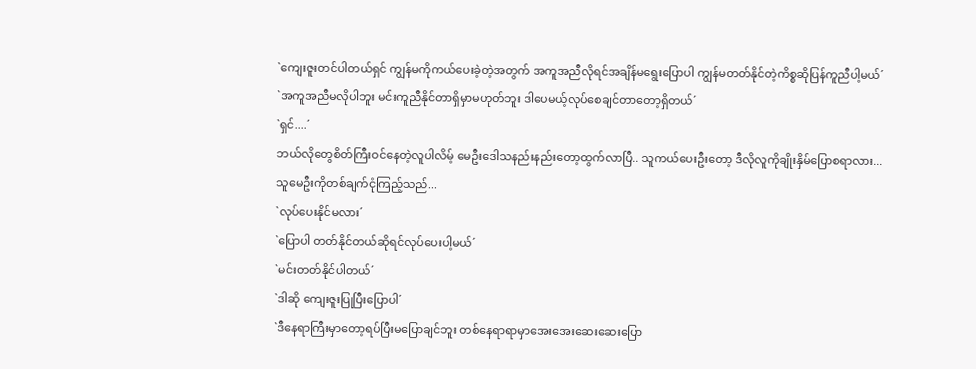`ကျေးဇူးတင်ပါတယ်ရှင် ကျွန်မကိုကယ်ပေးခဲ့တဲ့အတွက် အကူအညီလိုရင်အချိန်မရွေးပြောပါ ကျွန်မတတ်နိုင်တဲ့ကိစ္စဆိုပြန်ကူညီပါ့မယ်´
`အကူအညီမလိုပါဘူး မင်းကူညီနိုင်တာရှိမှာမဟုတ်ဘူး ဒါပေမယ့်လုပ်စေချင်တာတော့ရှိတယ်´
`ရှင်....´
ဘယ်လိုတွေစိတ်ကြီးဝင်နေတဲ့လူပါလိမ့် မေဦးဒေါသနည်းနည်းတော့ထွက်လာပြီ.. သူကယ်ပေးဦးတော့ ဒီလိုလူကိုချိုးနှိမ်ပြောစရာလား...
သူမေဦးကိုတစ်ချက်ငုံကြည့်သည်...
`လုပ်ပေးနိုင်မလား´
`ပြောပါ တတ်နိုင်တယ်ဆိုရင်လုပ်ပေးပါ့မယ်´
`မင်းတတ်နိုင်ပါတယ်´
`ဒါဆို ကျေးဇူးပြုပြီးပြောပါ´
`ဒီနေရာကြီးမှာတော့ရပ်ပြီးမပြောချင်ဘူး တစ်နေရာရာမှာအေးအေးဆေးဆေးပြော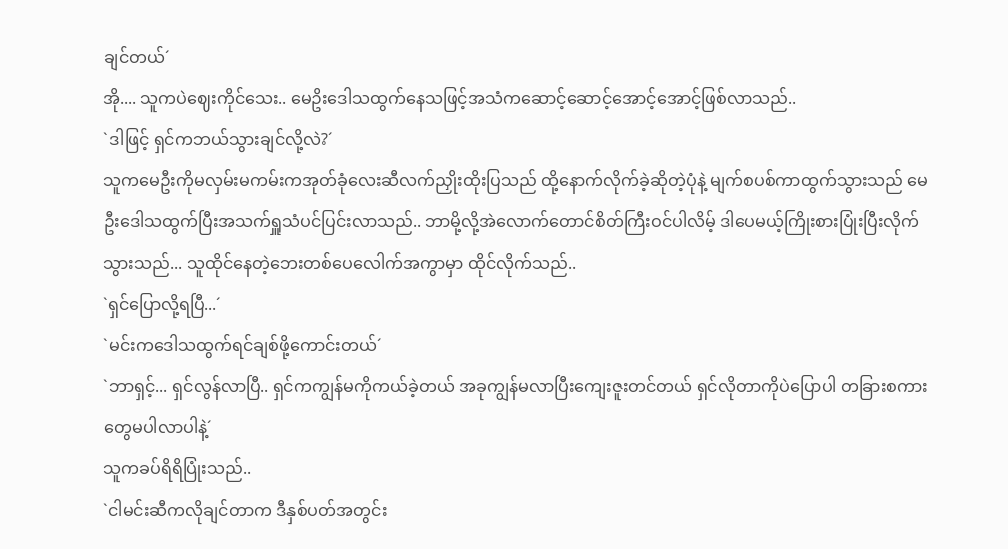ချင်တယ်´
အို.... သူကပဲဈေးကိုင်သေး.. မေဥိးဒေါသထွက်နေသဖြင့်အသံကဆောင့်ဆောင့်အောင့်အောင့်ဖြစ်လာသည်..
`ဒါဖြင့် ရှင်ကဘယ်သွားချင်လို့လဲ?´
သူကမေဦးကိုမလှမ်းမကမ်းကအုတ်ခုံလေးဆီလက်ညှိုးထိုးပြသည် ထို့နောက်လိုက်ခဲ့ဆိုတဲ့ပုံနဲ့ မျက်စပစ်ကာထွက်သွားသည် မေဦးဒေါသထွက်ပြီးအသက်ရှူသံပင်ပြင်းလာသည်.. ဘာမို့လို့အဲလောက်တောင်စိတ်ကြီးဝင်ပါလိမ့် ဒါပေမယ့်ကြိုးစားပြုံးပြီးလိုက်သွားသည်... သူထိုင်နေတဲ့ဘေးတစ်ပေလေါက်အကွာမှာ ထိုင်လိုက်သည်..
`ရှင်ပြောလို့ရပြီ...´
`မင်းကဒေါသထွက်ရင်ချစ်ဖို့ကောင်းတယ်´
`ဘာရှင့်... ရှင်လွန်လာပြီ.. ရှင်ကကျွန်မကိုကယ်ခဲ့တယ် အခုကျွန်မလာပြီးကျေးဇူးတင်တယ် ရှင်လိုတာကိုပဲပြောပါ တခြားစကားတွေမပါလာပါနဲ့´
သူကခပ်ရိရိပြုံးသည်..
`ငါမင်းဆီကလိုချင်တာက ဒီနှစ်ပတ်အတွင်း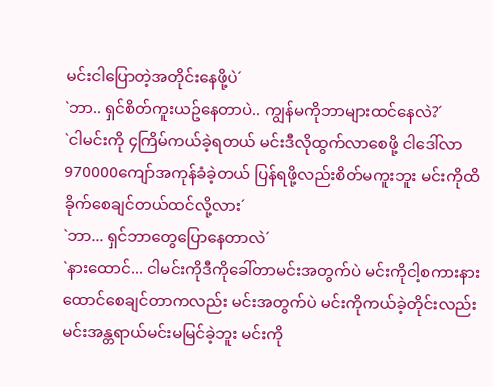မင်းငါပြောတဲ့အတိုင်းနေဖို့ပဲ´
`ဘာ.. ရှင်စိတ်ကူးယဥ်နေတာပဲ.. ကျွန်မကိုဘာများထင်နေလဲ?´
`ငါမင်းကို ၄ကြိမ်ကယ်ခဲ့ရတယ် မင်းဒီလိုထွက်လာစေဖို့ ငါဒေါ်လာ 970000ကျော်အကုန်ခံခဲ့တယ် ပြန်ရဖို့လည်းစိတ်မကူးဘူး မင်းကိုထိခိုက်စေချင်တယ်ထင်လို့လား´
`ဘာ... ရှင်ဘာတွေပြောနေတာလဲ´
`နားထောင်... ငါမင်းကိုဒီကိုခေါ်တာမင်းအတွက်ပဲ မင်းကိုငါ့စကားနားထောင်စေချင်တာကလည်း မင်းအတွက်ပဲ မင်းကိုကယ်ခဲ့တိုင်းလည်းမင်းအန္တရာယ်မင်းမမြင်ခဲ့ဘူး မင်းကို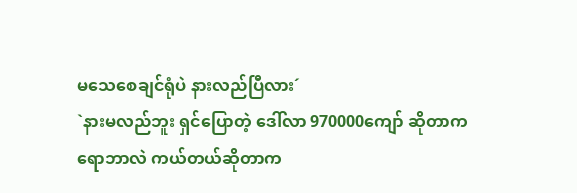မသေစေချင်ရုံပဲ နားလည်ပြီလား´
`နားမလည်ဘူး ရှင်ပြောတဲ့ ဒေါ်လာ 970000ကျော် ဆိုတာကရောဘာလဲ ကယ်တယ်ဆိုတာက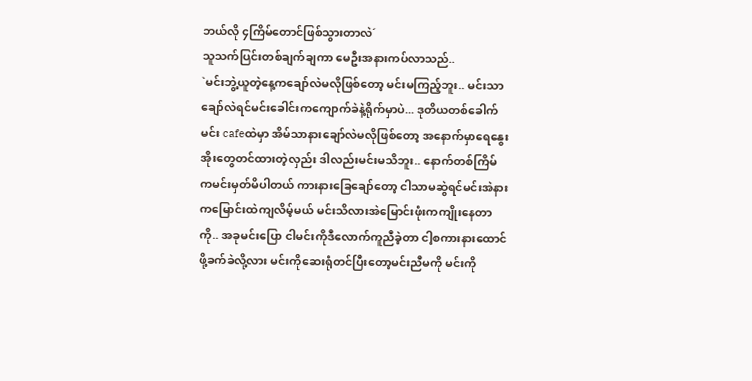ဘယ်လို ၄ကြိမ်တောင်ဖြစ်သွားတာလဲ´
သူသက်ပြင်းတစ်ချက်ချကာ မေဦးအနားကပ်လာသည်..
`မင်းဘွဲ့ယူတဲ့နေ့ကချော်လဲမလိုဖြစ်တော့ မင်းမကြည့်ဘူး.. မင်းသာချော်လဲရင်မင်းခေါင်းကကျောက်ခဲနဲ့ရိုက်မှာပဲ... ဒုတိယတစ်ခေါက်မင်း cafeထဲမှာ အိမ်သာနားချော်လဲမလိုဖြစ်တော့ အနောက်မှာရေနွေးအိုးတွေတင်ထားတဲ့လှည်း ဒါလည်းမင်းမသိဘူး.. နောက်တစ်ကြိမ်ကမင်းမှတ်မိပါတယ် ကားနားခြေချော်တော့ ငါသာမဆွဲရင်မင်းအဲနားကမြောင်းထဲကျလိမ့်မယ် မင်းသိလားအဲမြောင်းဖုံးကကျိုးနေတာကို.. အခုမင်းပြော ငါမင်းကိုဒီလောက်ကူညီခဲ့တာ ငါ့စကားနားထောင်ဖို့ခက်ခဲလို့လား မင်းကိုဆေးရုံတင်ပြီးတော့မင်းညီမကို မင်းကို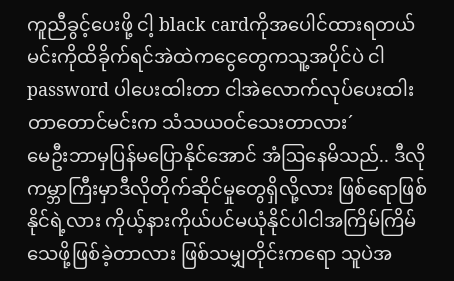ကူညီခွင့်ပေးဖို့ ငါ့ black cardကိုအပေါင်ထားရတယ် မင်းကိုထိခိုက်ရင်အဲထဲကငွေတွေကသူ့အပိုင်ပဲ ငါpassword ပါပေးထါးတာ ငါအဲလောက်လုပ်ပေးထါးတာတောင်မင်းက သံသယဝင်သေးတာလား´
မေဦးဘာမှပြန်မပြောနိုင်အောင် အံဩနေမိသည်.. ဒီလိုကမ္ဘာကြီးမှာဒီလိုတိုက်ဆိုင်မှုတွေရှိလို့လား ဖြစ်ရောဖြစ်နိုင်ရဲ့လား ကိုယ့်နားကိုယ်ပင်မယုံနိုင်ပါငါအကြိမ်ကြိမ်သေဖို့ဖြစ်ခဲ့တာလား ဖြစ်သမျှတိုင်းကရော သူပဲအ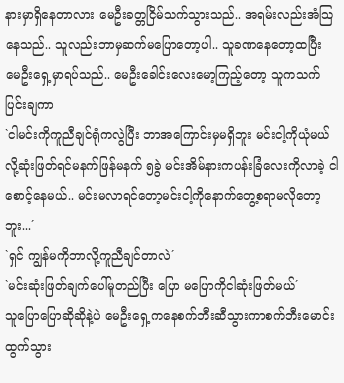နားမှာရှိနေတာလား မေဦးခတ္တငြိမ်သက်သွားသည်.. အရမ်းလည်းအံသြနေသည်.. သူလည်းဘာမှဆက်မပြောတော့ပါ.. သူခဏနေတော့ထပြီး မေဦးရှေ့မှာရပ်သည်.. မေဦးခေါင်းလေးမော့ကြည့်တော့ သူကသက်ပြင်းချကာ
`ငါမင်းကိုကူညီချင်ရုံကလွဲပြီး ဘာအကြောင်းမှမရှိဘူး မင်းငါ့ကိုယုံမယ်လို့ဆုံးဖြတ်ရင်မနက်ဖြန်မနက် ၅ခွဲ မင်းအိမ်နားကပန်းခြံလေးကိုလာခဲ့ ငါစောင့်နေမယ်.. မင်းမလာရင်တော့မင်းငါ့ကိုနောက်တွေ့စရာမလိုတော့ဘူး...´
`ရှင် ကျွန်မကိုဘာလို့ကူညီချင်တာလဲ´
`မင်းဆုံးဖြတ်ချက်ပေါ်မူတည်ပြီး ပြော မပြောကိုငါဆုံးဖြတ်မယ်´
သူပြောပြောဆိုဆိုနဲ့ပဲ မေဦးရှေ့ကနေစက်ဘီးဆီသွားကာစက်ဘီးမောင်းထွက်သွား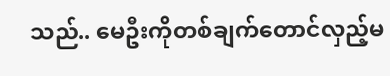သည်.. မေဦးကိုတစ်ချက်တောင်လှည့်မ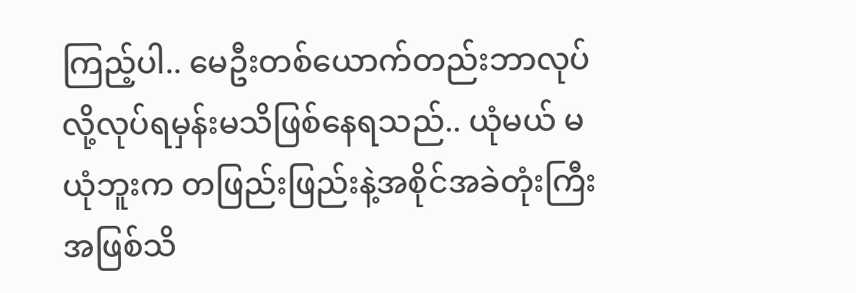ကြည့်ပါ.. မေဦးတစ်ယောက်တည်းဘာလုပ်လို့လုပ်ရမှန်းမသိဖြစ်နေရသည်.. ယုံမယ် မယုံဘူးက တဖြည်းဖြည်းနဲ့အစိုင်အခဲတုံးကြီးအဖြစ်သိ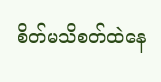စိတ်မသိစတ်ထဲနေ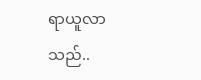ရာယူလာသည်..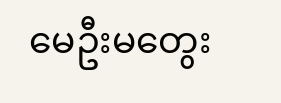မေဦးမတွေး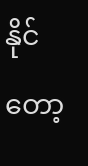နိုင်တော့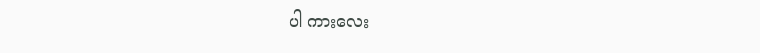ပါ ကားလေး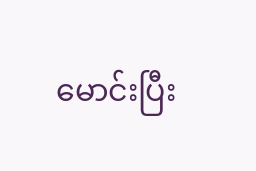မောင်းပြီး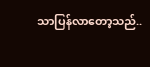သာပြန်လာတော့သည်..